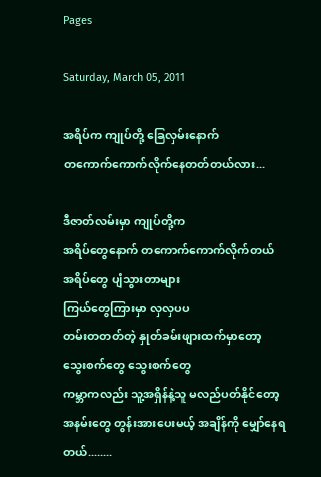Pages

Saturday, March 05, 2011

အရိပ်က ကျုပ်တို့ ခြေလှမ်းနောက်
တကောက်ကောက်လိုက်နေတတ်တယ်လား...

ဒီဇာတ်လမ်းမှာ ကျုပ်တို့က
အရိပ်တွေနောက် တကောက်ကောက်လိုက်တယ်
အရိပ်တွေ ပျံသွားတာများ
ကြယ်တွေကြားမှာ လှလှပပ
တမ်းတတတ်တဲ့ နှုတ်ခမ်းဖျားထက်မှာတော့
သွေးစက်တွေ သွေးစက်တွေ
ကမ္ဘာကလည်း သူ့အရှိန်နဲ့သူ မလည်ပတ်နိုင်တော့
အနမ်းတွေ တွန်းအားပေးမယ့် အချိန်ကို မျှော်နေရတယ်........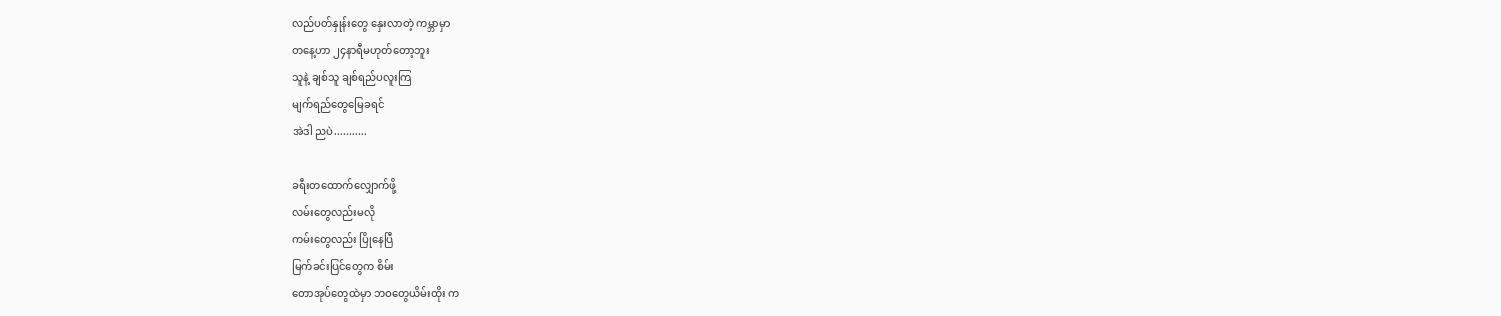လည်ပတ်နှုန်းတွေ နှေးလာတဲ့ ကမ္ဘာမှာ
တနေ့ဟာ ၂၄နာရီမဟုတ်တော့ဘူး
သူနဲ့ ချစ်သူ ချစ်ရည်ပလူးကြ
မျက်ရည်တွေမြေခရင်
အဲဒါ ညပဲ...........

ခရီးတထောက်လျှောက်ဖို့
လမ်းတွေလည်းမလို
ကမ်းတွေလည်း ပြိုနေပြီ
မြက်ခင်းပြင်တွေက စိမ်း
တောအုပ်တွေထဲမှာ ဘဝတွေယိမ်းထိုး က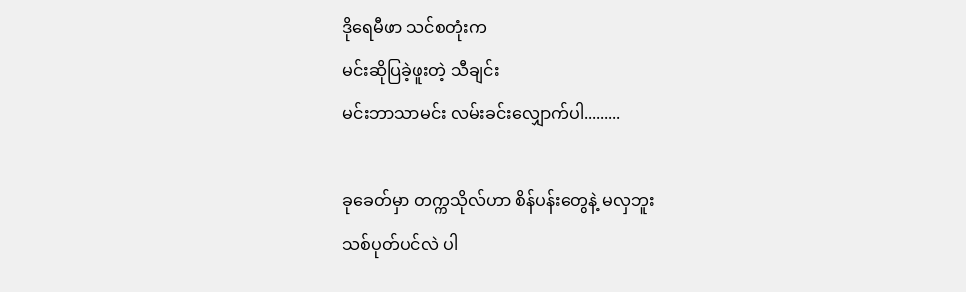ဒိုရေမီဖာ သင်စတုံးက
မင်းဆိုပြခဲ့ဖူးတဲ့ သီချင်း
မင်းဘာသာမင်း လမ်းခင်းလျှောက်ပါ.........

ခုခေတ်မှာ တက္ကသိုလ်ဟာ စိန်ပန်းတွေနဲ့ မလှဘူး
သစ်ပုတ်ပင်လဲ ပါ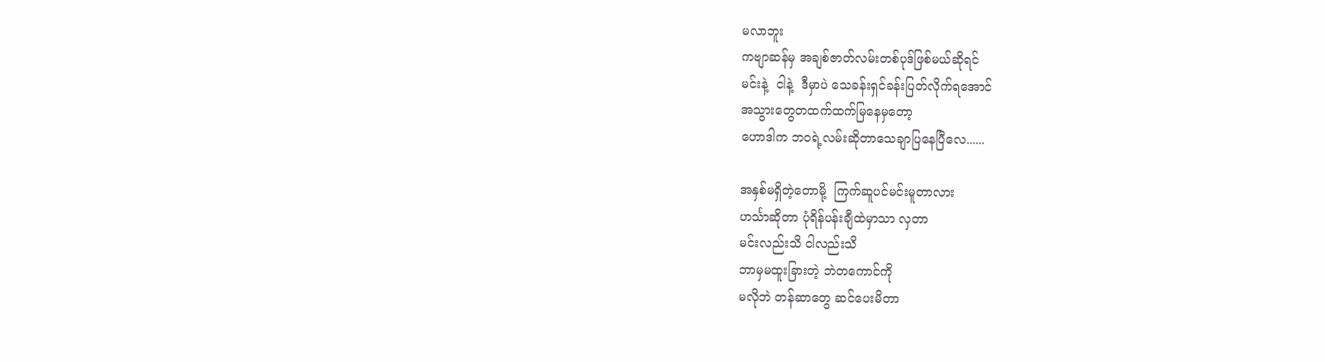မလာဘူး
ကဗျာဆန်မှ အချစ်ဇာတ်လမ်းတစ်ပုဒ်ဖြစ်မယ်ဆိုရင်
မင်းနဲ့  ငါနဲ့  ဒီမှာပဲ သေခန်းရှင်ခန်းပြတ်လိုက်ရအောင်
အသွားတွေတထက်ထက်မြနေမှတော့
ဟောဒါက ဘဝရဲ့လမ်းဆိုတာသေချာပြနေပြီလေ......

အနှစ်မရှိတဲ့တောမို့  ကြက်ဆူပင်မင်းမူတာလား
ဟင်္သာဆိုတာ ပုံရိန်ပန်းချီထဲမှာသာ လှတာ
မင်းလည်းသိ ငါလည်းသိ
ဘာမှမထူးခြားတဲ့ ဘဲတကောင်ကို
မလိုဘဲ တန်ဆာတွေ ဆင်ပေးမိတာ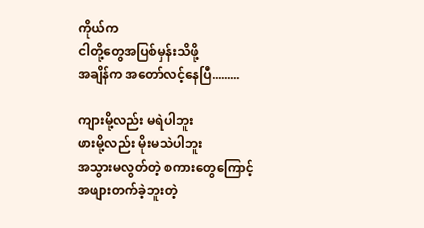ကိုယ်က
ငါတို့တွေအပြစ်မှန်းသိဖို့
အချိန်က အတော်လင့်နေပြီ.........

ကျားမို့လည်း မရဲပါဘူး
ဖားမို့လည်း မိုးမသဲပါဘူး
အသွားမလွတ်တဲ့ စကားတွေကြောင့်
အဖျားတက်ခဲ့ဘူးတဲ့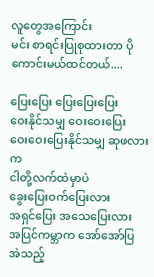လူတွေအကြောင်း
မင်း စာရင်းပြုစုထားတာ ပိုကောင်းမယ်ထင်တယ်....

ပြေးပြေး ပြေးပြေးပြေး
ဝေးနိုင်သမျှ ဝေးဝေးပြေး
ဝေးဝေးပြေးနိုင်သမျှ ဆုဖလားက
ငါတို့လက်ထဲမှာပဲ
ခွေးပြေးဝက်ပြေးလား
အရှင်ပြေး အသေပြေးလား
အပြင်ကမ္ဘာက အော်အော်ပြ
အဲသည့်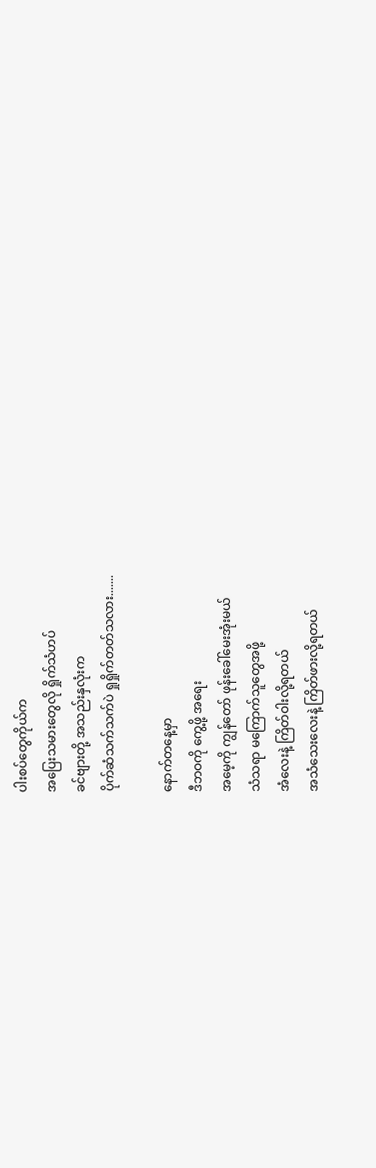ပါးစပ်တွေကိုယ်က
အပြေးသမားတွေလို ရှိုက်သံဟပ်
ခင်ဗျားတို့ အသည်းနှလုံးက
ပိုက်ဆံသက်သက်ပဲ ရှုရှိုက်တတ်သလား.......

နောက်တနေ့မှာ
ဒီဘဝကို ကွေ့ဖို့ အရေး
အမေ့ကို ကျွန်တော် ဖုန်းခေါ်မေးအုံးမယ်
သံသရာ မကြောက်သူတွေအဖို့
အံလေးနဲ့ ကြိတ်ဝါးလို့ရတယ်
အသံသေးလေးနဲ့ ကြိတ်ဖားလို့ရတယ်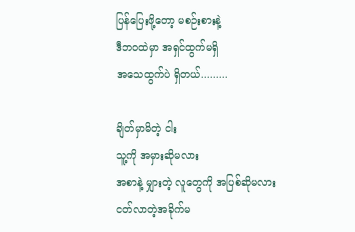ပြန်ပြေးဖို့တော့ မစဉ်းစားနဲ့
ဒီဘဝထဲမှာ အရှင်ထွက်မရှိ
အသေထွက်ပဲ ရှိတယ်.........

ချိတ်မှာမိတဲ့ ငါး
သူ့ကို အမှားဆိုမလား
အစာနဲ့ မျှားတဲ့ လူတွေကို အပြစ်ဆိုမလား
ငတ်လာတဲ့အခိုက်မ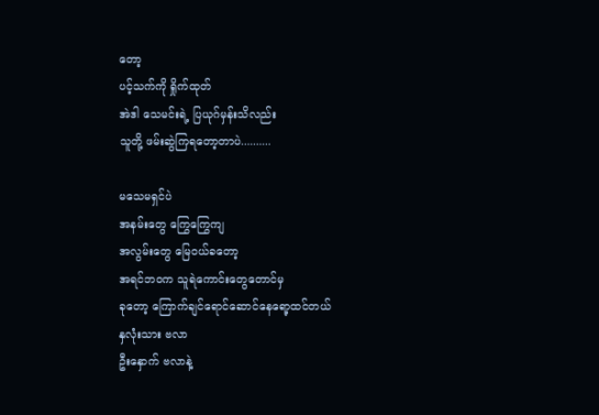တော့
ပင့်သက်ကို ရှိုက်ထုတ်
အဲဒါ သေမင်းရဲ့ ပြယုဂ်မှန်းသိလည်း
သူတို့ ဖမ်းဆွဲကြရတော့တာပဲ..........

မသေမရှင်ပဲ
အနမ်းတွေ ကြွေကြွေကျ
အလွမ်းတွေ မြေဝယ်ခတော့
အရင်ဘဝက သူရဲကောင်းတွေတောင်မှ
ခုတော့ ကြောက်ချင်ရောင်ဆောင်နေရော့ထင်တယ်
နှလုံးသား ဗလာ
ဦးနှောက် ဗလာနဲ့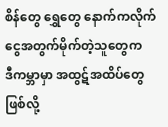စိန်တွေ ရွှေတွေ နောက်ကလိုက်
ငွေအတွက်မိုက်တဲ့သူတွေက
ဒီကမ္ဘာမှာ အထွဋ်အထိပ်တွေဖြစ်လို့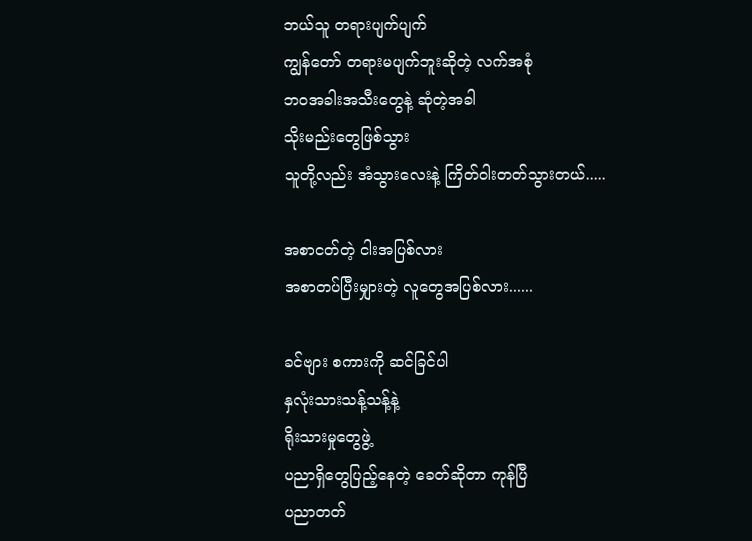ဘယ်သူ တရားပျက်ပျက်
ကျွန်တော် တရားမပျက်ဘူးဆိုတဲ့ လက်အစုံ
ဘဝအခါးအသီးတွေနဲ့ ဆုံတဲ့အခါ
သိုးမည်းတွေဖြစ်သွား
သူတို့လည်း အံသွားလေးနဲ့ ကြိတ်ဝါးတတ်သွားတယ်.....

အစာငတ်တဲ့ ငါးအပြစ်လား
အစာတပ်ပြီးမျှားတဲ့ လူတွေအပြစ်လား......

ခင်ဗျား စကားကို ဆင်ခြင်ပါ
နှလုံးသားသန့်သန့်နဲ့
ရိုးသားမှုတွေဖွဲ့
ပညာရှိတွေပြည့်နေတဲ့ ခေတ်ဆိုတာ ကုန်ပြီ
ပညာတတ်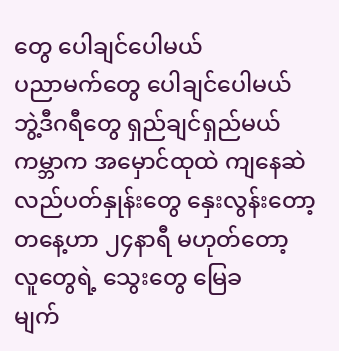တွေ ပေါချင်ပေါမယ်
ပညာမက်တွေ ပေါချင်ပေါမယ်
ဘွဲ့ဒီဂရီတွေ ရှည်ချင်ရှည်မယ်
ကမ္ဘာက အမှောင်ထုထဲ ကျနေဆဲ
လည်ပတ်နှုန်းတွေ နှေးလွန်းတော့
တနေ့ဟာ ၂၄နာရီ မဟုတ်တော့
လူတွေရဲ့ သွေးတွေ မြေခ
မျက်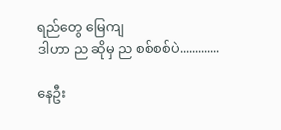ရည်တွေ မြေကျ
ဒါဟာ ည ဆိုမှ ည စစ်စစ်ပဲ.............

နေဦး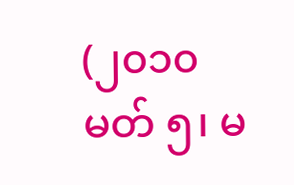(၂၀၁၀ မတ် ၅၊ မ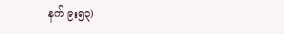နက် ၉း၅၃)